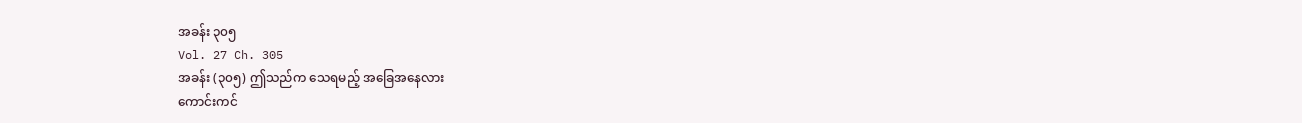အခန်း ၃၀၅
Vol. 27 Ch. 305
အခန်း (၃၀၅) ဤသည်က သေရမည့် အခြေအနေလား
ကောင်းကင်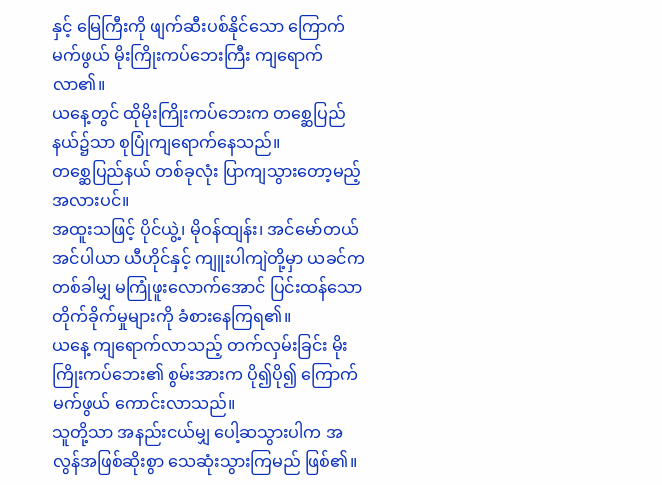နှင့် မြေကြီးကို ဖျက်ဆီးပစ်နိုင်သော ကြောက်မက်ဖွယ် မိုးကြိုးကပ်ဘေးကြီး ကျရောက်လာ၏။
ယနေ့တွင် ထိုမိုးကြိုးကပ်ဘေးက တစ္ဆေပြည်နယ်၌သာ စုပြုံကျရောက်နေသည်။
တစ္ဆေပြည်နယ် တစ်ခုလုံး ပြာကျသွားတော့မည့် အလားပင်။
အထူးသဖြင့် ပိုင်ယွဲ့၊ မိုဝန်ထျန်း၊ အင်မော်တယ်အင်ပါယာ ယီဟိုင်နှင့် ကျူးပါကျဲတို့မှာ ယခင်က တစ်ခါမျှ မကြုံဖူးလောက်အောင် ပြင်းထန်သော တိုက်ခိုက်မှုများကို ခံစားနေကြရ၏။
ယနေ့ ကျရောက်လာသည့် တက်လှမ်းခြင်း မိုးကြိုးကပ်ဘေး၏ စွမ်းအားက ပို၍ပို၍ ကြောက်မက်ဖွယ် ကောင်းလာသည်။
သူတို့သာ အနည်းငယ်မျှ ပေါ့ဆသွားပါက အလွန်အဖြစ်ဆိုးစွာ သေဆုံးသွားကြမည် ဖြစ်၏။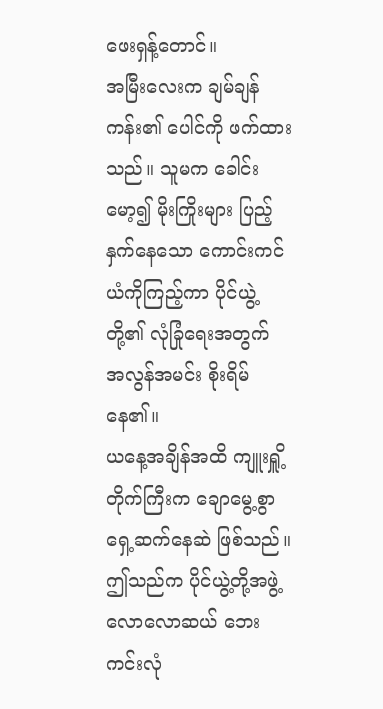ဖေးရှန့်တောင်။
အမြီးလေးက ချမ်ချန်ကန်း၏ ပေါင်ကို ဖက်ထားသည်။ သူမက ခေါင်းမော့၍ မိုးကြိုးများ ပြည့်နှက်နေသော ကောင်းကင်ယံကိုကြည့်ကာ ပိုင်ယွဲ့တို့၏ လုံခြုံရေးအတွက် အလွန်အမင်း စိုးရိမ်နေ၏။
ယနေ့အချိန်အထိ ကျူးရှိူ့တိုက်ကြီးက ချောမွေ့စွာ ရှေ့ဆက်နေဆဲ ဖြစ်သည်။
ဤသည်က ပိုင်ယွဲ့တို့အဖွဲ့ လောလောဆယ် ဘေးကင်းလုံ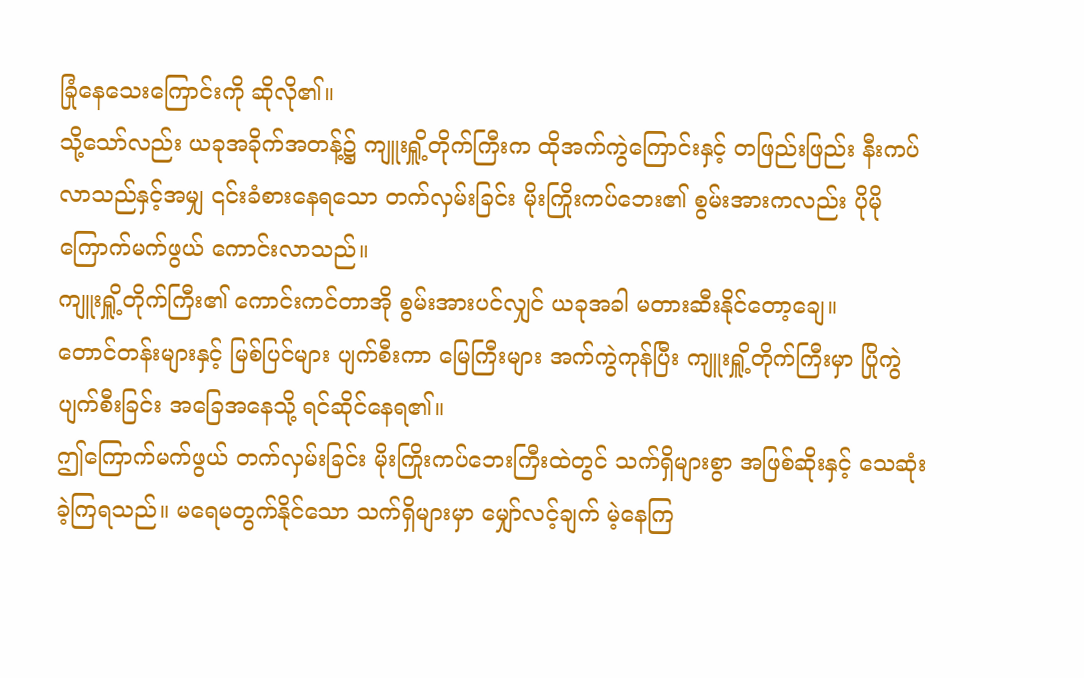ခြုံနေသေးကြောင်းကို ဆိုလို၏။
သို့သော်လည်း ယခုအခိုက်အတန့်၌ ကျူးရှိူ့တိုက်ကြီးက ထိုအက်ကွဲကြောင်းနှင့် တဖြည်းဖြည်း နီးကပ်လာသည်နှင့်အမျှ ၎င်းခံစားနေရသော တက်လှမ်းခြင်း မိုးကြိုးကပ်ဘေး၏ စွမ်းအားကလည်း ပိုမို ကြောက်မက်ဖွယ် ကောင်းလာသည်။
ကျူးရှိူ့တိုက်ကြီး၏ ကောင်းကင်တာအို စွမ်းအားပင်လျှင် ယခုအခါ မတားဆီးနိုင်တော့ချေ။
တောင်တန်းများနှင့် မြစ်ပြင်များ ပျက်စီးကာ မြေကြီးများ အက်ကွဲကုန်ပြီး ကျူးရှိူ့တိုက်ကြီးမှာ ပြိုကွဲပျက်စီးခြင်း အခြေအနေသို့ ရင်ဆိုင်နေရ၏။
ဤကြောက်မက်ဖွယ် တက်လှမ်းခြင်း မိုးကြိုးကပ်ဘေးကြီးထဲတွင် သက်ရှိများစွာ အဖြစ်ဆိုးနှင့် သေဆုံးခဲ့ကြရသည်။ မရေမတွက်နိုင်သော သက်ရှိများမှာ မျှော်လင့်ချက် မဲ့နေကြ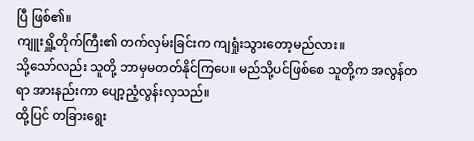ပြီ ဖြစ်၏။
ကျူးရှိူ့တိုက်ကြီး၏ တက်လှမ်းခြင်းက ကျရှုံးသွားတော့မည်လား။
သို့သော်လည်း သူတို့ ဘာမှမတတ်နိုင်ကြပေ။ မည်သို့ပင်ဖြစ်စေ သူတို့က အလွန်တရာ အားနည်းကာ ပျော့ညံ့လွန်းလှသည်။
ထို့ပြင် တခြားရွေး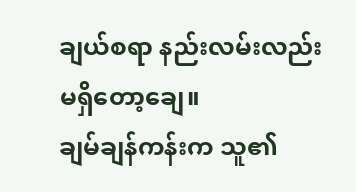ချယ်စရာ နည်းလမ်းလည်း မရှိတော့ချေ။
ချမ်ချန်ကန်းက သူ၏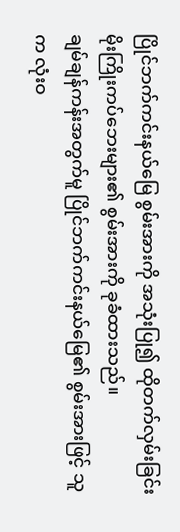ပြိုင်ဘက်ကင်းနယ်မြေ စွမ်းအားကို အသုံးပြု၍ ထိုတက်လှမ်းခြင်း မိုးကြိုးကပ်ဘေးများ၏ စွမ်းအားကို ခုခံထားသည်။
ချမ်ချန်ကန်းအတွက်မူ ပြိုင်ဘက်ကင်းနယ်မြေ၏ စွမ်းအားဖြင့် သူက လုံးဝ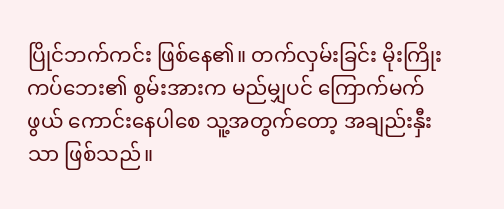ပြိုင်ဘက်ကင်း ဖြစ်နေ၏။ တက်လှမ်းခြင်း မိုးကြိုးကပ်ဘေး၏ စွမ်းအားက မည်မျှပင် ကြောက်မက်ဖွယ် ကောင်းနေပါစေ သူ့အတွက်တော့ အချည်းနှီးသာ ဖြစ်သည်။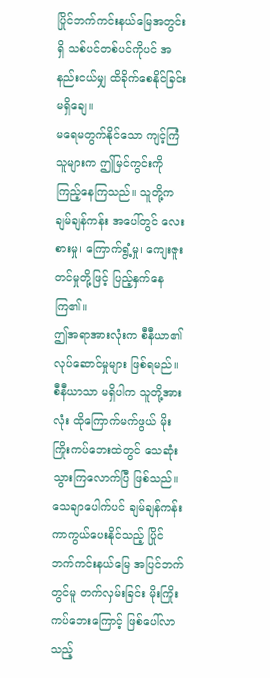ပြိုင်ဘက်ကင်းနယ်မြေအတွင်းရှိ သစ်ပင်တစ်ပင်ကိုပင် အနည်းငယ်မျှ ထိခိုက်စေနိုင်ခြင်း မရှိချေ။
မရေမတွက်နိုင်သော ကျင့်ကြံသူများက ဤမြင်ကွင်းကို ကြည့်နေကြသည်။ သူတို့က ချမ်ချန်ကန်း အပေါ်တွင် လေးစားမှု၊ ကြောက်ရွံ့မှု၊ ကျေးဇူးတင်မှုတို့ဖြင့် ပြည့်နှက်နေကြ၏။
ဤအရာအားလုံးက စီနီယာ၏ လုပ်ဆောင်မှုများ ဖြစ်ရမည်။ စီနီယာသာ မရှိပါက သူတို့အားလုံး ထိုကြောက်မက်ဖွယ် မိုးကြိုးကပ်ဘေးထဲတွင် သေဆုံးသွားကြလောက်ပြီ ဖြစ်သည်။
သေချာပေါက်ပင် ချမ်ချန်ကန်း ကာကွယ်ပေးနိုင်သည့် ပြိုင်ဘက်ကင်းနယ်မြေ အပြင်ဘက်တွင်မူ တက်လှမ်းခြင်း မိုးကြိုးကပ်ဘေးကြောင့် ဖြစ်ပေါ်လာသည့်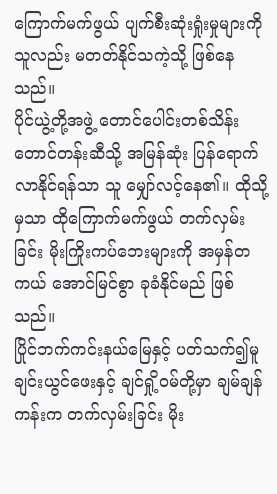ကြောက်မက်ဖွယ် ပျက်စီးဆုံးရှုံးမှုများကို သူလည်း မတတ်နိုင်သကဲ့သို့ ဖြစ်နေသည်။
ပိုင်ယွဲ့တို့အဖွဲ့ တောင်ပေါင်းတစ်သိန်းတောင်တန်းဆီသို့ အမြန်ဆုံး ပြန်ရောက်လာနိုင်ရန်သာ သူ မျှော်လင့်နေ၏။ ထိုသို့မှသာ ထိုကြောက်မက်ဖွယ် တက်လှမ်းခြင်း မိုးကြိုးကပ်ဘေးများကို အမှန်တကယ် အောင်မြင်စွာ ခုခံနိုင်မည် ဖြစ်သည်။
ပြိုင်ဘက်ကင်းနယ်မြေနှင့် ပတ်သက်၍မူ ချင်းယွင်ဖေးနှင့် ချင်ရှို့ဝမ်တို့မှာ ချမ်ချန်ကန်းက တက်လှမ်းခြင်း မိုး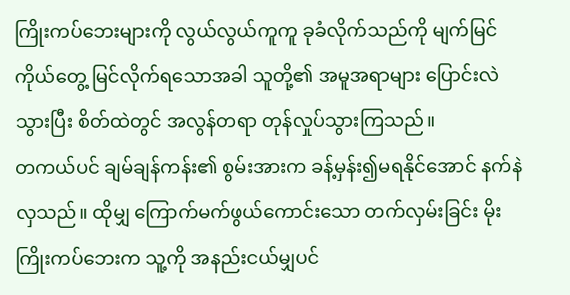ကြိုးကပ်ဘေးများကို လွယ်လွယ်ကူကူ ခုခံလိုက်သည်ကို မျက်မြင်ကိုယ်တွေ့ မြင်လိုက်ရသောအခါ သူတို့၏ အမူအရာများ ပြောင်းလဲသွားပြီး စိတ်ထဲတွင် အလွန်တရာ တုန်လှုပ်သွားကြသည်။
တကယ်ပင် ချမ်ချန်ကန်း၏ စွမ်းအားက ခန့်မှန်း၍မရနိုင်အောင် နက်နဲလှသည်။ ထိုမျှ ကြောက်မက်ဖွယ်ကောင်းသော တက်လှမ်းခြင်း မိုးကြိုးကပ်ဘေးက သူ့ကို အနည်းငယ်မျှပင်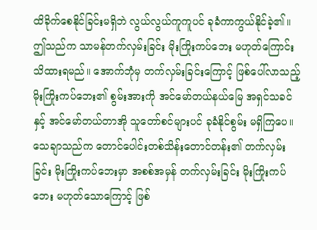ထိခိုက်စေနိုင်ခြင်းမရှိဘဲ လွယ်လွယ်ကူကူပင် ခုခံကာကွယ်နိုင်ခဲ့၏။
ဤသည်က သာမန်တက်လှမ်းခြင်း မိုးကြိုးကပ်ဘေး မဟုတ်ကြောင်း သိထားရမည်။ အောက်ဘုံမှ တက်လှမ်းခြင်းကြောင့် ဖြစ်ပေါ်လာသည့် မိုးကြိုးကပ်ဘေး၏ စွမ်းအားကို အင်မော်တယ်နယ်မြေ အရှင်သခင်နှင့် အင်မော်တယ်တာအို သူတော်စင်များပင် ခုခံနိုင်စွမ်း မရှိကြပေ။
သေချာသည်က တောင်ပေါင်းတစ်သိန်းတောင်တန်း၏ တက်လှမ်းခြင်း မိုးကြိုးကပ်ဘေးမှာ အစစ်အမှန် တက်လှမ်းခြင်း မိုးကြိုးကပ်ဘေး မဟုတ်သောကြောင့် ဖြစ်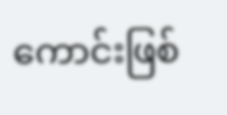ကောင်းဖြစ်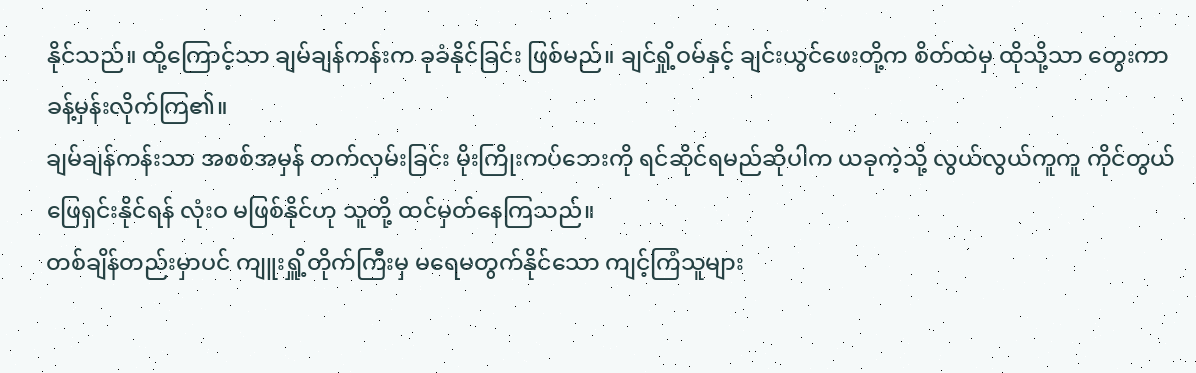နိုင်သည်။ ထို့ကြောင့်သာ ချမ်ချန်ကန်းက ခုခံနိုင်ခြင်း ဖြစ်မည်။ ချင်ရှို့ဝမ်နှင့် ချင်းယွင်ဖေးတို့က စိတ်ထဲမှ ထိုသို့သာ တွေးကာ ခန့်မှန်းလိုက်ကြ၏။
ချမ်ချန်ကန်းသာ အစစ်အမှန် တက်လှမ်းခြင်း မိုးကြိုးကပ်ဘေးကို ရင်ဆိုင်ရမည်ဆိုပါက ယခုကဲ့သို့ လွယ်လွယ်ကူကူ ကိုင်တွယ်ဖြေရှင်းနိုင်ရန် လုံးဝ မဖြစ်နိုင်ဟု သူတို့ ထင်မှတ်နေကြသည်။
တစ်ချိန်တည်းမှာပင် ကျူးရှိူ့တိုက်ကြီးမှ မရေမတွက်နိုင်သော ကျင့်ကြံသူများ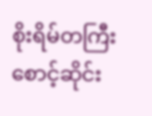စိုးရိမ်တကြီး စောင့်ဆိုင်း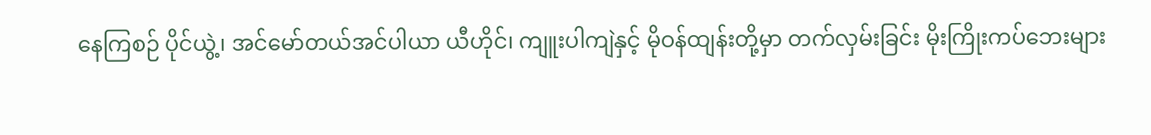နေကြစဉ် ပိုင်ယွဲ့၊ အင်မော်တယ်အင်ပါယာ ယီဟိုင်၊ ကျူးပါကျဲနှင့် မိုဝန်ထျန်းတို့မှာ တက်လှမ်းခြင်း မိုးကြိုးကပ်ဘေးများ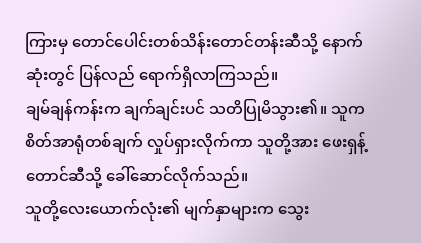ကြားမှ တောင်ပေါင်းတစ်သိန်းတောင်တန်းဆီသို့ နောက်ဆုံးတွင် ပြန်လည် ရောက်ရှိလာကြသည်။
ချမ်ချန်ကန်းက ချက်ချင်းပင် သတိပြုမိသွား၏။ သူက စိတ်အာရုံတစ်ချက် လှုပ်ရှားလိုက်ကာ သူတို့အား ဖေးရှန့်တောင်ဆီသို့ ခေါ်ဆောင်လိုက်သည်။
သူတို့လေးယောက်လုံး၏ မျက်နှာများက သွေး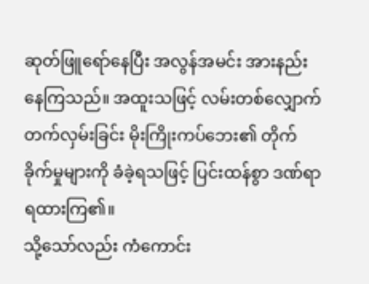ဆုတ်ဖြူရော်နေပြီး အလွန်အမင်း အားနည်းနေကြသည်။ အထူးသဖြင့် လမ်းတစ်လျှောက် တက်လှမ်းခြင်း မိုးကြိုးကပ်ဘေး၏ တိုက်ခိုက်မှုများကို ခံခဲ့ရသဖြင့် ပြင်းထန်စွာ ဒဏ်ရာရထားကြ၏။
သို့သော်လည်း ကံကောင်း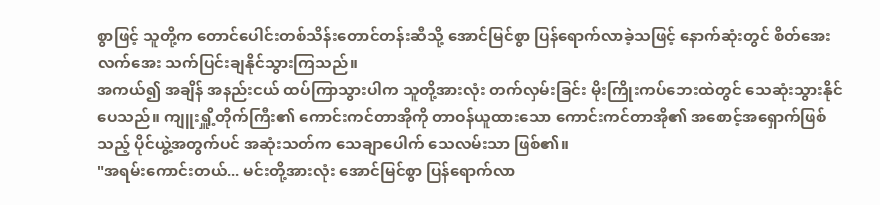စွာဖြင့် သူတို့က တောင်ပေါင်းတစ်သိန်းတောင်တန်းဆီသို့ အောင်မြင်စွာ ပြန်ရောက်လာခဲ့သဖြင့် နောက်ဆုံးတွင် စိတ်အေးလက်အေး သက်ပြင်းချနိုင်သွားကြသည်။
အကယ်၍ အချိန် အနည်းငယ် ထပ်ကြာသွားပါက သူတို့အားလုံး တက်လှမ်းခြင်း မိုးကြိုးကပ်ဘေးထဲတွင် သေဆုံးသွားနိုင်ပေသည်။ ကျူးရှိူ့တိုက်ကြီး၏ ကောင်းကင်တာအိုကို တာဝန်ယူထားသော ကောင်းကင်တာအို၏ အစောင့်အရှောက်ဖြစ်သည့် ပိုင်ယွဲ့အတွက်ပင် အဆုံးသတ်က သေချာပေါက် သေလမ်းသာ ဖြစ်၏။
"အရမ်းကောင်းတယ်... မင်းတို့အားလုံး အောင်မြင်စွာ ပြန်ရောက်လာ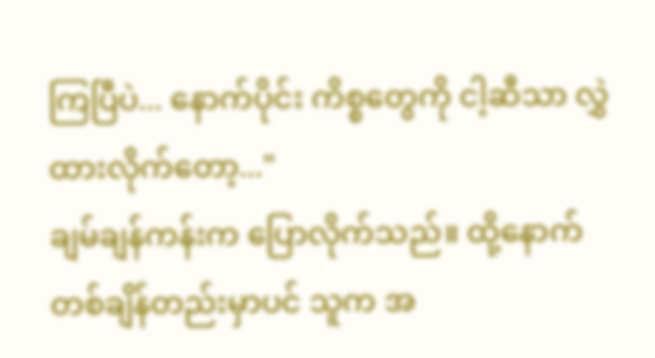ကြပြီပဲ... နောက်ပိုင်း ကိစ္စတွေကို ငါ့ဆီသာ လွှဲထားလိုက်တော့..."
ချမ်ချန်ကန်းက ပြောလိုက်သည်။ ထို့နောက် တစ်ချိန်တည်းမှာပင် သူက အ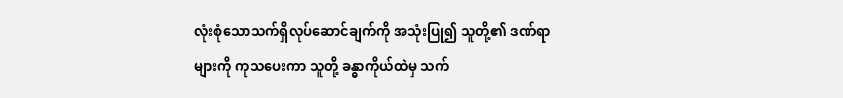လုံးစုံသောသက်ရှိလုပ်ဆောင်ချက်ကို အသုံးပြု၍ သူတို့၏ ဒဏ်ရာများကို ကုသပေးကာ သူတို့ ခန္ဓာကိုယ်ထဲမှ သက်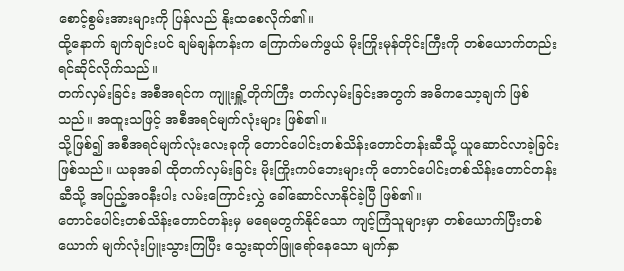စောင့်စွမ်းအားများကို ပြန်လည် နိုးထစေလိုက်၏။
ထို့နောက် ချက်ချင်းပင် ချမ်ချန်ကန်းက ကြောက်မက်ဖွယ် မိုးကြိုးမုန်တိုင်းကြီးကို တစ်ယောက်တည်း ရင်ဆိုင်လိုက်သည်။
တက်လှမ်းခြင်း အစီအရင်က ကျူးရှိူ့တိုက်ကြီး တက်လှမ်းခြင်းအတွက် အဓိကသော့ချက် ဖြစ်သည်။ အထူးသဖြင့် အစီအရင်မျက်လုံးများ ဖြစ်၏။
သို့ဖြစ်၍ အစီအရင်မျက်လုံးလေးခုကို တောင်ပေါင်းတစ်သိန်းတောင်တန်းဆီသို့ ယူဆောင်လာခဲ့ခြင်း ဖြစ်သည်။ ယခုအခါ ထိုတက်လှမ်းခြင်း မိုးကြိုးကပ်ဘေးများကို တောင်ပေါင်းတစ်သိန်းတောင်တန်းဆီသို့ အပြည့်အဝနီးပါး လမ်းကြောင်းလွှဲ ခေါ်ဆောင်လာနိုင်ခဲ့ပြီ ဖြစ်၏။
တောင်ပေါင်းတစ်သိန်းတောင်တန်းမှ မရေမတွက်နိုင်သော ကျင့်ကြံသူများမှာ တစ်ယောက်ပြီးတစ်ယောက် မျက်လုံးပြူးသွားကြပြီး သွေးဆုတ်ဖြူရော်နေသော မျက်နှာ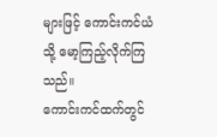များဖြင့် ကောင်းကင်ယံသို့ မော့ကြည့်လိုက်ကြသည်။
ကောင်းကင်ထက်တွင်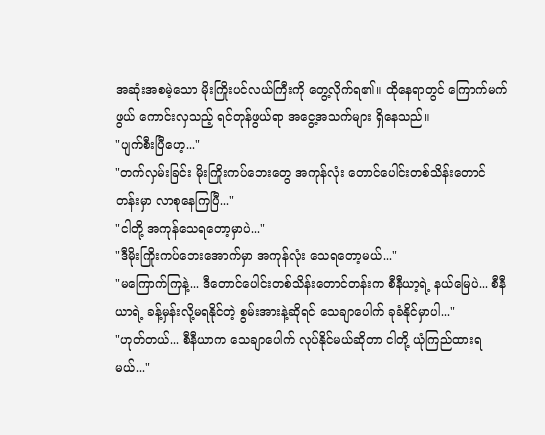အဆုံးအစမဲ့သော မိုးကြိုးပင်လယ်ကြီးကို တွေ့လိုက်ရ၏။ ထိုနေရာတွင် ကြောက်မက်ဖွယ် ကောင်းလှသည့် ရင်တုန်ဖွယ်ရာ အငွေ့အသက်များ ရှိနေသည်။
"ပျက်စီးပြီဟေ့..."
"တက်လှမ်းခြင်း မိုးကြိုးကပ်ဘေးတွေ အကုန်လုံး တောင်ပေါင်းတစ်သိန်းတောင်တန်းမှာ လာစုနေကြပြီ..."
"ငါတို့ အကုန်သေရတော့မှာပဲ..."
"ဒီမိုးကြိုးကပ်ဘေးအောက်မှာ အကုန်လုံး သေရတော့မယ်..."
"မကြောက်ကြနဲ့... ဒီတောင်ပေါင်းတစ်သိန်းတောင်တန်းက စီနီယာ့ရဲ့ နယ်မြေပဲ... စီနီယာရဲ့ ခန့်မှန်းလို့မရနိုင်တဲ့ စွမ်းအားနဲ့ဆိုရင် သေချာပေါက် ခုခံနိုင်မှာပါ..."
"ဟုတ်တယ်... စီနီယာက သေချာပေါက် လုပ်နိုင်မယ်ဆိုတာ ငါတို့ ယုံကြည်ထားရမယ်..."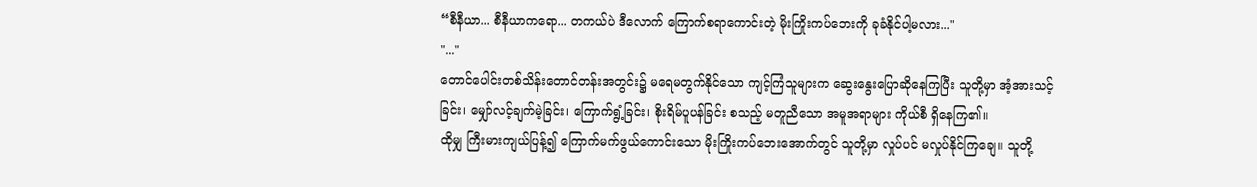“စီနီယာ... စီနီယာကရော... တကယ်ပဲ ဒီလောက် ကြောက်စရာကောင်းတဲ့ မိုးကြိုးကပ်ဘေးကို ခုခံနိုင်ပါ့မလား..."
"..."
တောင်ပေါင်းတစ်သိန်းတောင်တန်းအတွင်း၌ မရေမတွက်နိုင်သော ကျင့်ကြံသူများက ဆွေးနွေးပြောဆိုနေကြပြီး သူတို့မှာ အံ့အားသင့်ခြင်း၊ မျှော်လင့်ချက်မဲ့ခြင်း၊ ကြောက်ရွံ့ခြင်း၊ စိုးရိမ်ပူပန်ခြင်း စသည့် မတူညီသော အမူအရာများ ကိုယ်စီ ရှိနေကြ၏။
ထိုမျှ ကြီးမားကျယ်ပြန့်၍ ကြောက်မက်ဖွယ်ကောင်းသော မိုးကြိုးကပ်ဘေးအောက်တွင် သူတို့မှာ လှုပ်ပင် မလှုပ်နိုင်ကြချေ။ သူတို့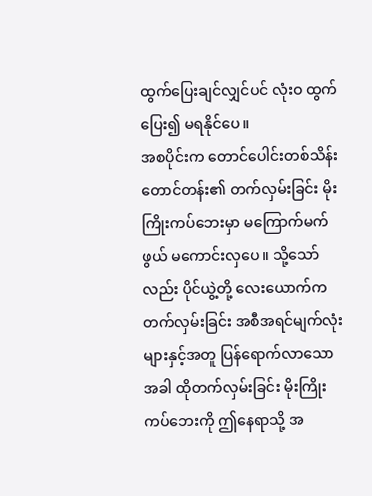ထွက်ပြေးချင်လျှင်ပင် လုံးဝ ထွက်ပြေး၍ မရနိုင်ပေ။
အစပိုင်းက တောင်ပေါင်းတစ်သိန်းတောင်တန်း၏ တက်လှမ်းခြင်း မိုးကြိုးကပ်ဘေးမှာ မကြောက်မက်ဖွယ် မကောင်းလှပေ။ သို့သော်လည်း ပိုင်ယွဲ့တို့ လေးယောက်က တက်လှမ်းခြင်း အစီအရင်မျက်လုံးများနှင့်အတူ ပြန်ရောက်လာသောအခါ ထိုတက်လှမ်းခြင်း မိုးကြိုးကပ်ဘေးကို ဤနေရာသို့ အ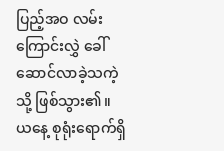ပြည့်အဝ လမ်းကြောင်းလွှဲ ခေါ်ဆောင်လာခဲ့သကဲ့သို့ ဖြစ်သွား၏။
ယနေ့ စုရုံးရောက်ရှိ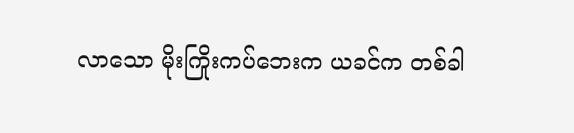လာသော မိုးကြိုးကပ်ဘေးက ယခင်က တစ်ခါ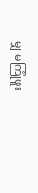မျှ မကြုံဖူး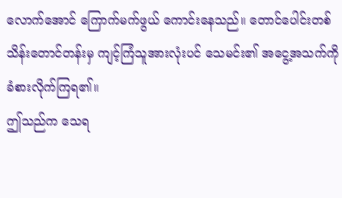လောက်အောင် ကြောက်မက်ဖွယ် ကောင်းနေသည်။ တောင်ပေါင်းတစ်သိန်းတောင်တန်းမှ ကျင့်ကြံသူအားလုံးပင် သေမင်း၏ အငွေ့အသက်ကို ခံစားလိုက်ကြရ၏။
ဤသည်က သေရ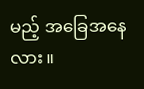မည့် အခြေအနေလား။